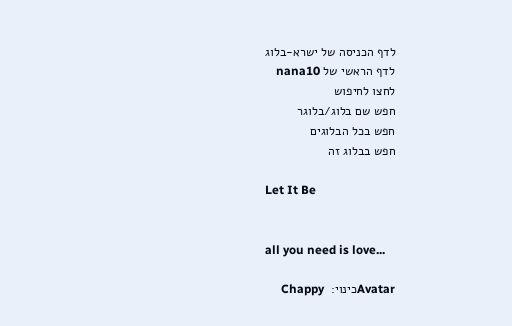לדף הכניסה של ישרא-בלוג
לדף הראשי של nana10
לחצו לחיפוש
חפש שם בלוג/בלוגר
חפש בכל הבלוגים
חפש בבלוג זה

Let It Be


all you need is love...

Avatarכינוי:  Chappy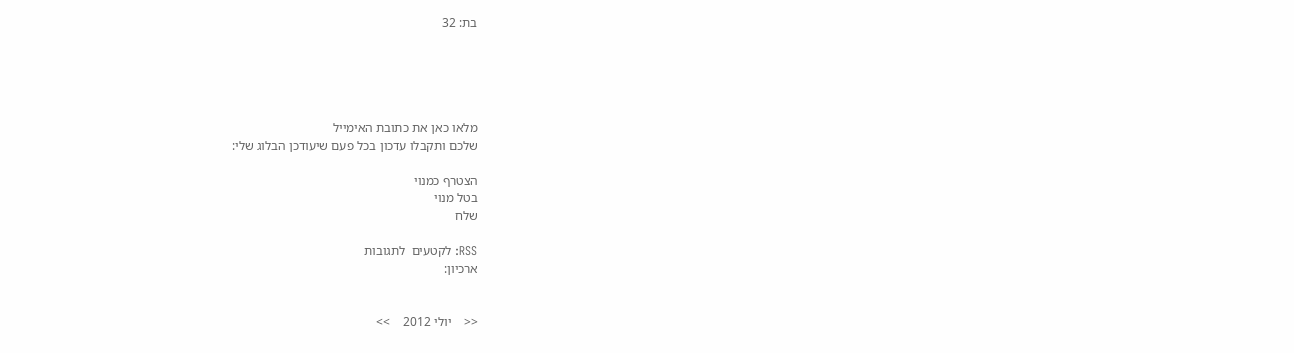בת: 32





מלאו כאן את כתובת האימייל
שלכם ותקבלו עדכון בכל פעם שיעודכן הבלוג שלי:

הצטרף כמנוי
בטל מנוי
שלח

RSS: לקטעים  לתגובות
ארכיון:


<<    יולי 2012    >>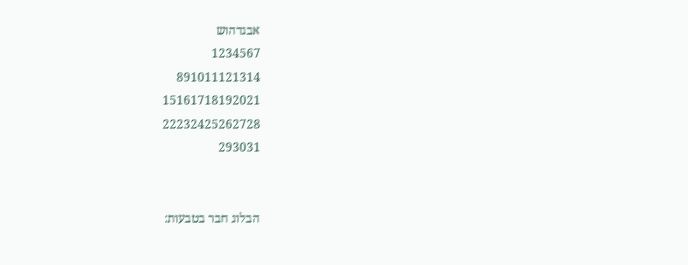אבגדהוש
1234567
891011121314
15161718192021
22232425262728
293031


הבלוג חבר בטבעות: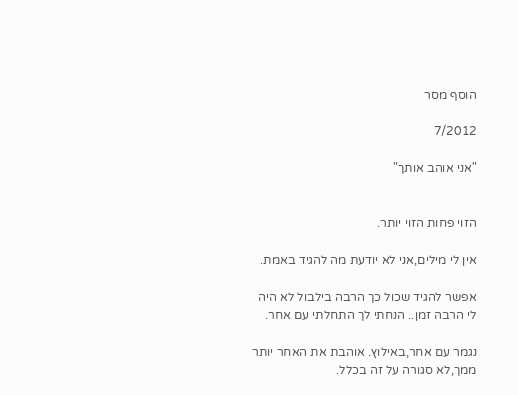הוסף מסר

7/2012

"אני אוהב אותך"


הזוי פחות הזוי יותר.

אין לי מילים,אני לא יודעת מה להגיד באמת.

אפשר להגיד שכול כך הרבה בילבול לא היה לי הרבה זמן.. הנחתי לך התחלתי עם אחר.

נגמר עם אחר,באילוץ. אוהבת את האחר יותר ממך,לא סגורה על זה בכלל.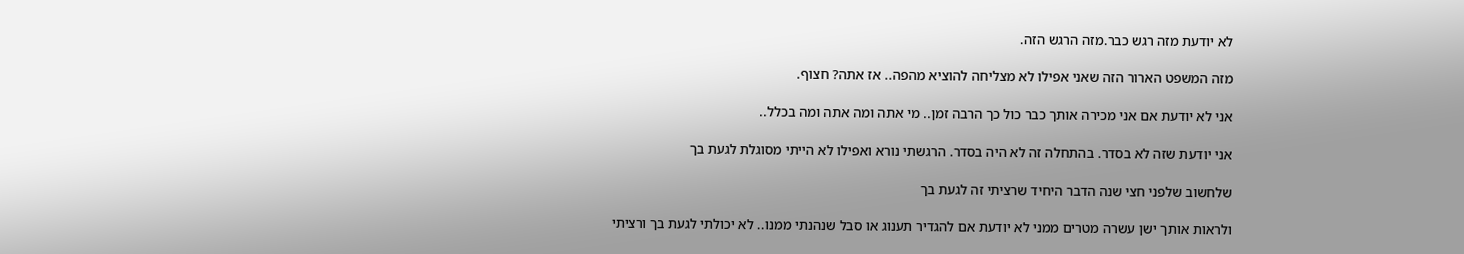לא יודעת מזה רגש כבר.מזה הרגש הזה.

מזה המשפט הארור הזה שאני אפילו לא מצליחה להוציא מהפה.. אז אתה? חצוף.

אני לא יודעת אם אני מכירה אותך כבר כול כך הרבה זמן.. מי אתה ומה אתה ומה בכלל..

אני יודעת שזה לא בסדר. בהתחלה זה לא היה בסדר. הרגשתי נורא ואפילו לא הייתי מסוגלת לגעת בך

שלחשוב שלפני חצי שנה הדבר היחיד שרציתי זה לגעת בך

ולראות אותך ישן עשרה מטרים ממני לא יודעת אם להגדיר תענוג או סבל שנהנתי ממנו.. לא יכולתי לגעת בך ורציתי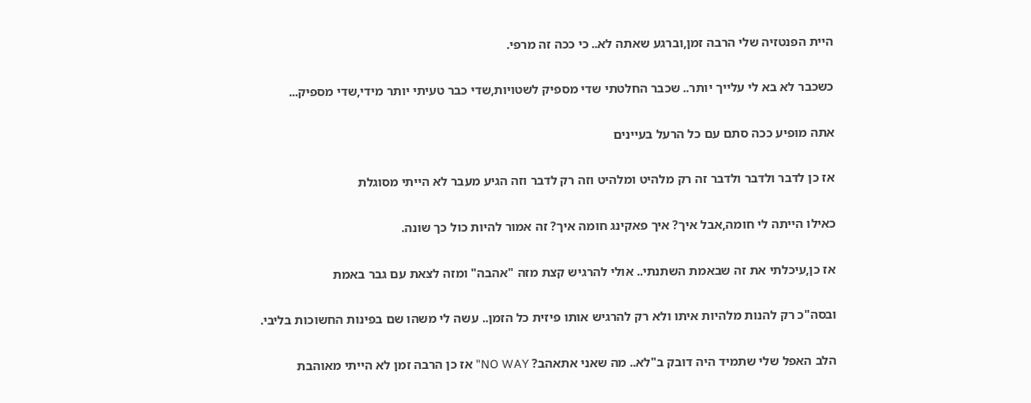היית הפנטזיה שלי הרבה זמן,וברגע שאתה לא.. כי ככה זה מרפי.

כשכבר לא בא לי עלייך יותר.. שכבר החלטתי שדי מספיק לשטויות,שדי כבר טעיתי יותר מידי,שדי מספיק...

אתה מופיע ככה סתם עם כל הרעל בעיינים

אז כן לדבר ולדבר ולדבר זה רק מלהיט ומלהיט וזה רק לדבר וזה הגיע מעבר לא הייתי מסוגלת

כאילו הייתה לי חומה,אבל איך? איך פאקינג חומה איך? זה אמור להיות כול כך שונה.

אז כן,עיכלתי את זה שבאמת השתנתי.. אולי להרגיש קצת מזה "אהבה" ומזה לצאת עם גבר באמת

ובסה"כ רק להנות מלהיות איתו ולא רק להרגיש אותו פיזית כל הזמן.. עשה לי משהו שם בפינות החשוכות בליבי.

הלב האפל שלי שתמיד היה דובק ב"לא.. מה שאני אתאהב? NO WAY" אז כן הרבה זמן לא הייתי מאוהבת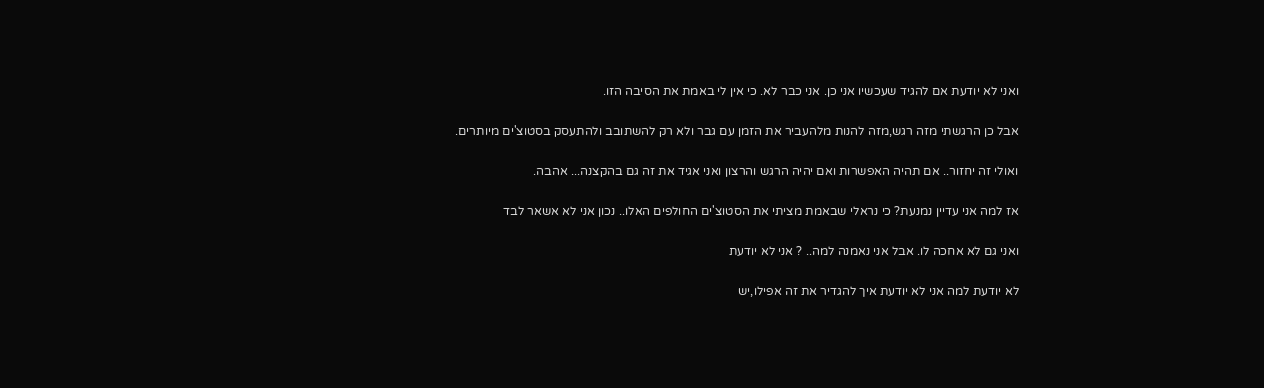ואני לא יודעת אם להגיד שעכשיו אני כן. אני כבר לא. כי אין לי באמת את הסיבה הזו.

אבל כן הרגשתי מזה רגש,מזה להנות מלהעביר את הזמן עם גבר ולא רק להשתובב ולהתעסק בסטוצ'ים מיותרים.

ואולי זה יחזור.. אם תהיה האפשרות ואם יהיה הרגש והרצון ואני אגיד את זה גם בהקצנה... אהבה.

אז למה אני עדיין נמנעת? כי נראלי שבאמת מציתי את הסטוצ'ים החולפים האלו.. נכון אני לא אשאר לבד

ואני גם לא אחכה לו. אבל אני נאמנה למה.. ? אני לא יודעת

לא יודעת למה אני לא יודעת איך להגדיר את זה אפילו,יש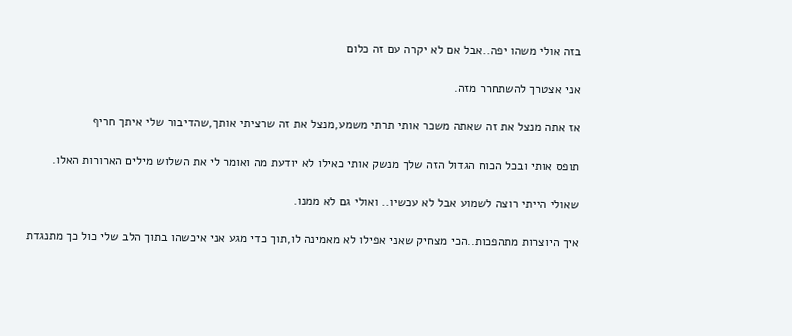בזה אולי משהו יפה..אבל אם לא יקרה עם זה כלום

אני אצטרך להשתחרר מזה.

אז אתה מנצל את זה שאתה משכר אותי תרתי משמע,מנצל את זה שרציתי אותך,שהדיבור שלי איתך חריף

תופס אותי ובכל הכוח הגדול הזה שלך מנשק אותי כאילו לא יודעת מה ואומר לי את השלוש מילים הארורות האלו.

שאולי הייתי רוצה לשמוע אבל לא עכשיו.. ואולי גם לא ממנו.

איך היוצרות מתהפכות..הכי מצחיק שאני אפילו לא מאמינה לו,תוך כדי מגע אני איכשהו בתוך הלב שלי כול כך מתנגדת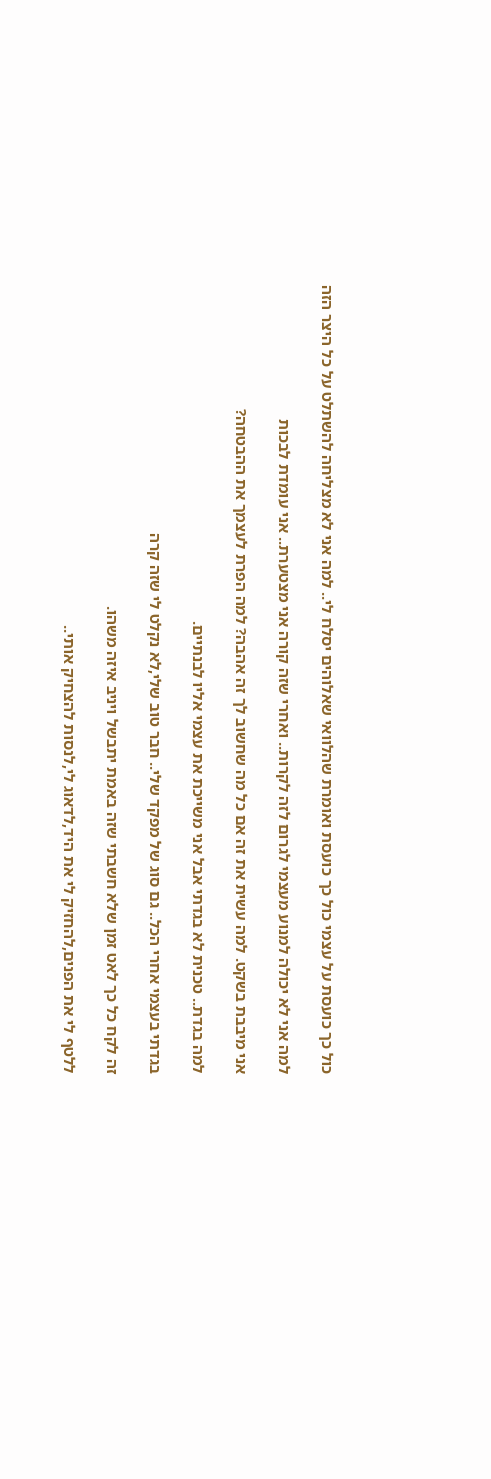כול כך כועסת על עצמי כול כך כועסת ואומרת שהלוואי שאלוהים יסלח לי.. למה אני לא מצליחה להשתלט על כל היצר הזה

למה אני לא יכולה למנוע מעצמי לגרום לזה לקרות.. ואחרי שזה קורה אני מצטערת.. אני עומדת לבכות

אני מיבבת בשקט. למה עשית את זה אם כל מה שחשוב לך זה אהבה? למה הפרת לעצמך את ההבטחה?

למה בגדת.. טכנית לא בגדתי אבל אני משייכת את עצמי אליו לבנתיים.

בגדתי בעצמי אחרי הכל.. גם סוג של מפקד שלי.. חבר טוב שלי,לא נקלט לי שזה קרה

זה לקח כל כך לאט זמן שלא חשבתי שזה באמת יתבשל ויניב איזה משהו.

ללטף לי את הפנים,להחזיק לי את היד,לדאוג לי,לנסות להצחיק אותי..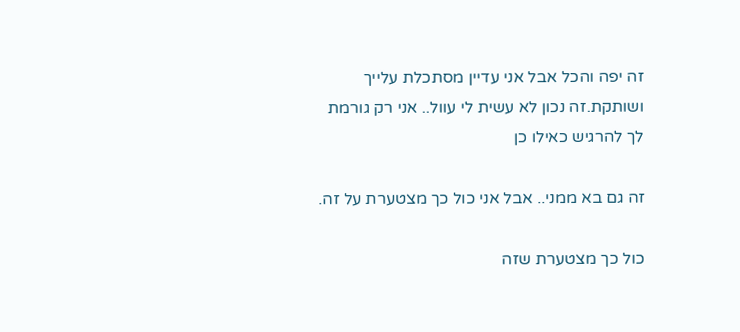זה יפה והכל אבל אני עדיין מסתכלת עלייך ושותקת.זה נכון לא עשית לי עוול.. אני רק גורמת לך להרגיש כאילו כן

זה גם בא ממני.. אבל אני כול כך מצטערת על זה.

כול כך מצטערת שזה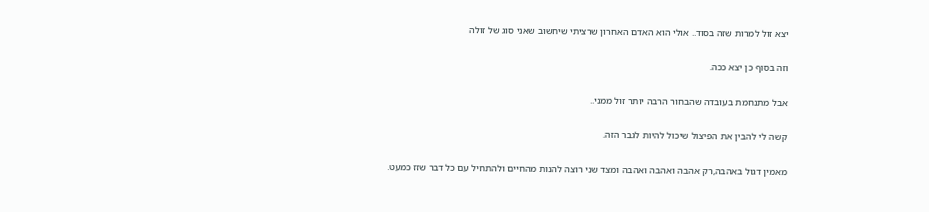יצא זול למרות שזה בסוד.. אולי הוא האדם האחרון שרציתי שיחשוב שאני סוג של זולה

וזה בסוף כן יצא ככה.

אבל מתנחמת בעובדה שהבחור הרבה יותר זול ממני..

קשה לי להבין את הפיצול שיכול להיות לגבר הזה.

מאמין דגול באהבה,רק אהבה ואהבה ואהבה ומצד שני רוצה להנות מהחיים ולהתחיל עם כל דבר שזז כמעט.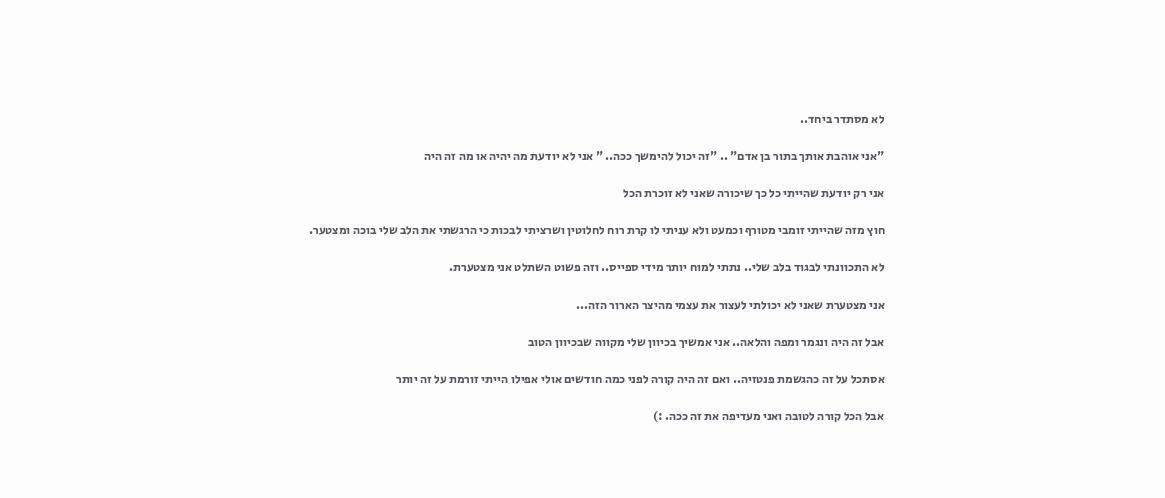לא מסתדר ביחד..

"אני אוהבת אותך בתור בן אדם" .. "זה יכול להימשך ככה.. " אני לא יודעת מה יהיה או מה זה היה

אני רק יודעת שהייתי כל כך שיכורה שאני לא זוכרת הכל

חוץ מזה שהייתי זומבי מטורף וכמעט ולא עניתי לו קרת רוח לחלוטין ושרציתי לבכות כי הרגשתי את הלב שלי בוכה ומצטער.

לא התכוונתי לבגוד בלב שלי.. נתתי למוח יותר מידי ספייס.. וזה פשוט השתלט אני מצטערת.

אני מצטערת שאני לא יכולתי לעצור את עצמי מהיצר הארור הזה...

אבל זה היה ונגמר ומפה והלאה.. אני אמשיך בכיוון שלי מקווה שבכיוון הטוב

אסתכל על זה כהגשמת פנטזיה.. ואם זה היה קורה לפני כמה חודשים אולי אפילו הייתי זורמת על זה יותר

אבל הכל קורה לטובה ואני מעדיפה את זה ככה. :)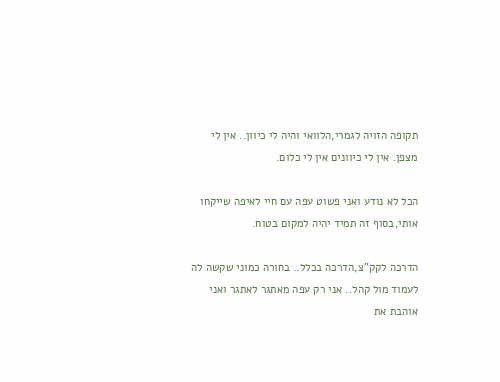תקופה הזויה לגמרי,הלוואי והיה לי כיוון.. אין לי מצפן. אין לי כיוונים אין לי כלום.

הכל לא נודע ואני פשוט עפה עם חיי לאיפה שייקחו אותי,בסוף זה תמיד יהיה למקום בטוח.

הדרכה לקק"צ,הדרכה בכלל.. בחורה כמוני שקשה לה לעמוד מול קהל.. אני רק עפה מאתגר לאתגר ואני אוהבת את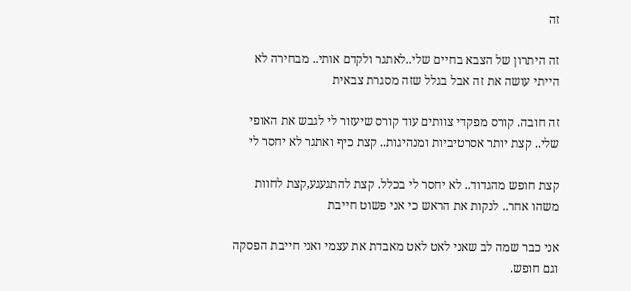זה

זה היתרון של הצבא בחיים שלי..לאתגר ולקדם אותי.. מבחירה לא הייתי עושה את זה אבל בגלל שזה מסגרת צבאית

זה חובה. קורס מפקדי צוותים עוד קורס שיעזור לי לגבש את האופי שלי.. קצת יותר אסרטיביות ומנהיגות.. קצת כיף ואתגר לא יחסר לי

קצת חופש מהגדוד.. לא יחסר לי בכלל. קצת להתגעגע,קצת לחוות משהו אחר.. לנקות את הראש כי אני פשוט חייבת

אני כבר שמה לב שאני לאט לאט מאבדת את עצמי ואני חייבת הפסקה וגם חופש.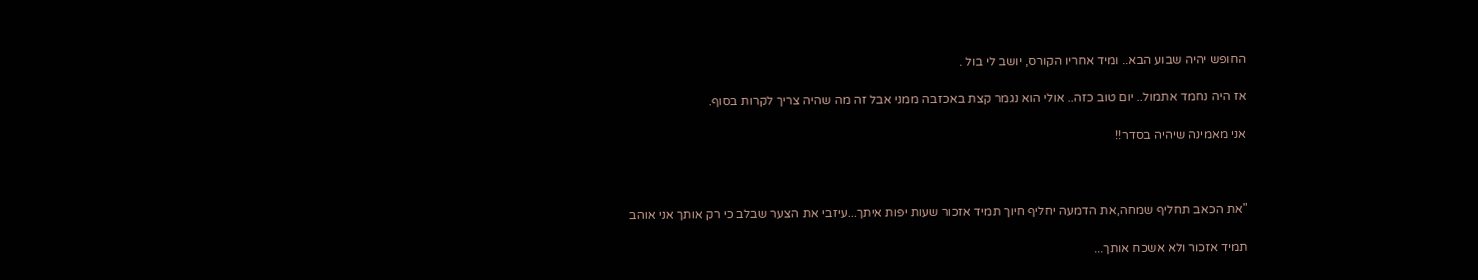החופש יהיה שבוע הבא.. ומיד אחריו הקורס, יושב לי בול .

אז היה נחמד אתמול.. יום טוב כזה.. אולי הוא נגמר קצת באכזבה ממני אבל זה מה שהיה צריך לקרות בסוף.

אני מאמינה שיהיה בסדר!!



"את הכאב תחליף שמחה,את הדמעה יחליף חיוך תמיד אזכור שעות יפות איתך...עיזבי את הצער שבלב כי רק אותך אני אוהב

תמיד אזכור ולא אשכח אותך...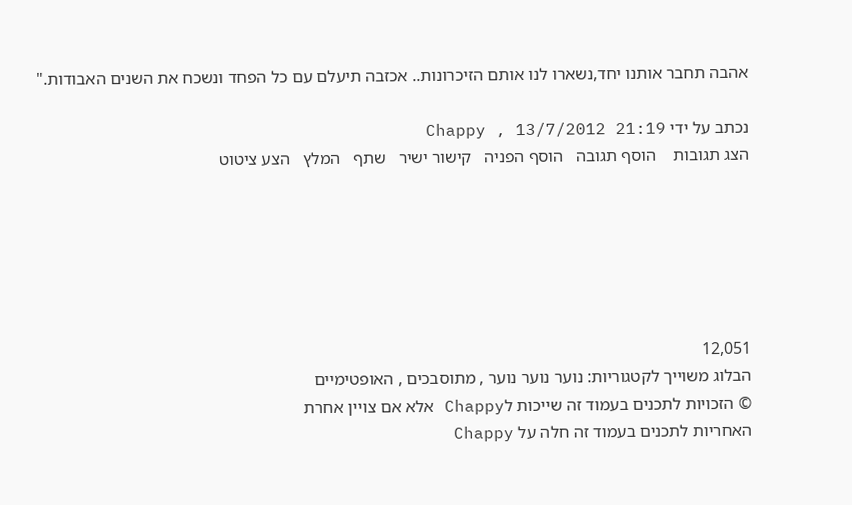אהבה תחבר אותנו יחד,נשארו לנו אותם הזיכרונות.. אכזבה תיעלם עם כל הפחד ונשכח את השנים האבודות."

נכתב על ידי Chappy , 13/7/2012 21:19
הצג תגובות    הוסף תגובה   הוסף הפניה   קישור ישיר   שתף   המלץ   הצע ציטוט






12,051
הבלוג משוייך לקטגוריות: נוער נוער נוער , מתוסבכים , האופטימיים
© הזכויות לתכנים בעמוד זה שייכות לChappy אלא אם צויין אחרת
האחריות לתכנים בעמוד זה חלה על Chappy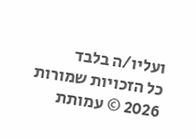ועליו/ה בלבד
כל הזכויות שמורות 2026 © עמותת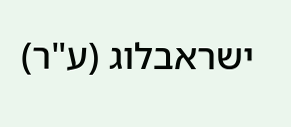ישראבלוג (ע"ר)